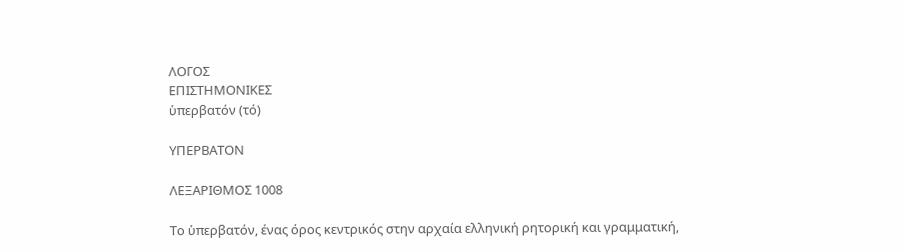ΛΟΓΟΣ
ΕΠΙΣΤΗΜΟΝΙΚΕΣ
ὑπερβατόν (τό)

ΥΠΕΡΒΑΤΟΝ

ΛΕΞΑΡΙΘΜΟΣ 1008

Το ὑπερβατόν, ένας όρος κεντρικός στην αρχαία ελληνική ρητορική και γραμματική,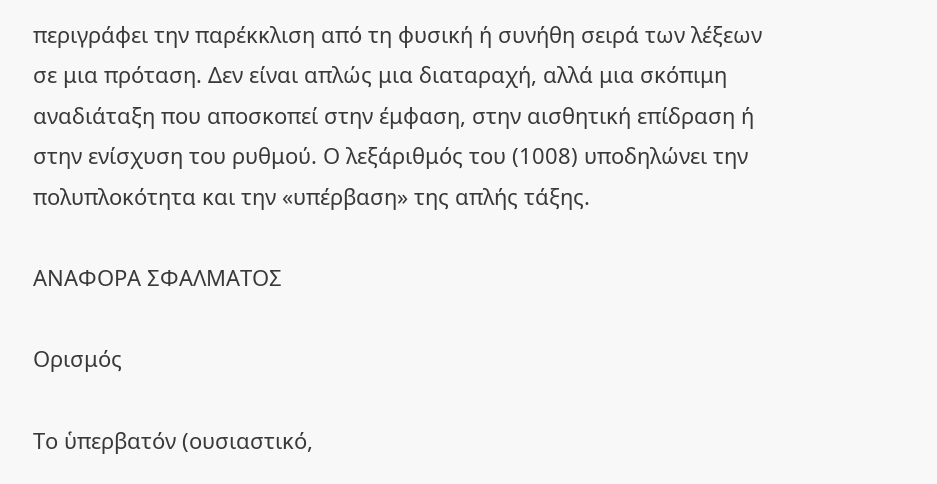περιγράφει την παρέκκλιση από τη φυσική ή συνήθη σειρά των λέξεων σε μια πρόταση. Δεν είναι απλώς μια διαταραχή, αλλά μια σκόπιμη αναδιάταξη που αποσκοπεί στην έμφαση, στην αισθητική επίδραση ή στην ενίσχυση του ρυθμού. Ο λεξάριθμός του (1008) υποδηλώνει την πολυπλοκότητα και την «υπέρβαση» της απλής τάξης.

ΑΝΑΦΟΡΑ ΣΦΑΛΜΑΤΟΣ

Ορισμός

Το ὑπερβατόν (ουσιαστικό,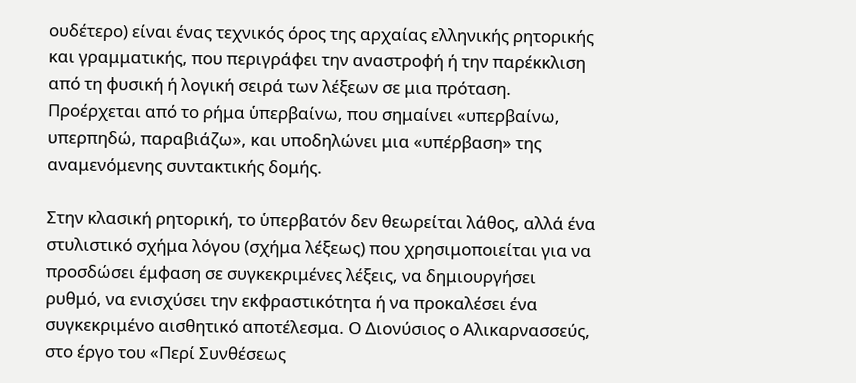ουδέτερο) είναι ένας τεχνικός όρος της αρχαίας ελληνικής ρητορικής και γραμματικής, που περιγράφει την αναστροφή ή την παρέκκλιση από τη φυσική ή λογική σειρά των λέξεων σε μια πρόταση. Προέρχεται από το ρήμα ὑπερβαίνω, που σημαίνει «υπερβαίνω, υπερπηδώ, παραβιάζω», και υποδηλώνει μια «υπέρβαση» της αναμενόμενης συντακτικής δομής.

Στην κλασική ρητορική, το ὑπερβατόν δεν θεωρείται λάθος, αλλά ένα στυλιστικό σχήμα λόγου (σχήμα λέξεως) που χρησιμοποιείται για να προσδώσει έμφαση σε συγκεκριμένες λέξεις, να δημιουργήσει ρυθμό, να ενισχύσει την εκφραστικότητα ή να προκαλέσει ένα συγκεκριμένο αισθητικό αποτέλεσμα. Ο Διονύσιος ο Αλικαρνασσεύς, στο έργο του «Περί Συνθέσεως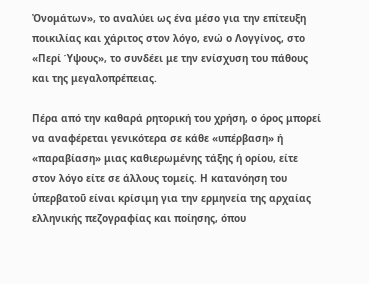Ὀνομάτων», το αναλύει ως ένα μέσο για την επίτευξη ποικιλίας και χάριτος στον λόγο, ενώ ο Λογγίνος, στο «Περί Ύψους», το συνδέει με την ενίσχυση του πάθους και της μεγαλοπρέπειας.

Πέρα από την καθαρά ρητορική του χρήση, ο όρος μπορεί να αναφέρεται γενικότερα σε κάθε «υπέρβαση» ή «παραβίαση» μιας καθιερωμένης τάξης ή ορίου, είτε στον λόγο είτε σε άλλους τομείς. Η κατανόηση του ὑπερβατοῦ είναι κρίσιμη για την ερμηνεία της αρχαίας ελληνικής πεζογραφίας και ποίησης, όπου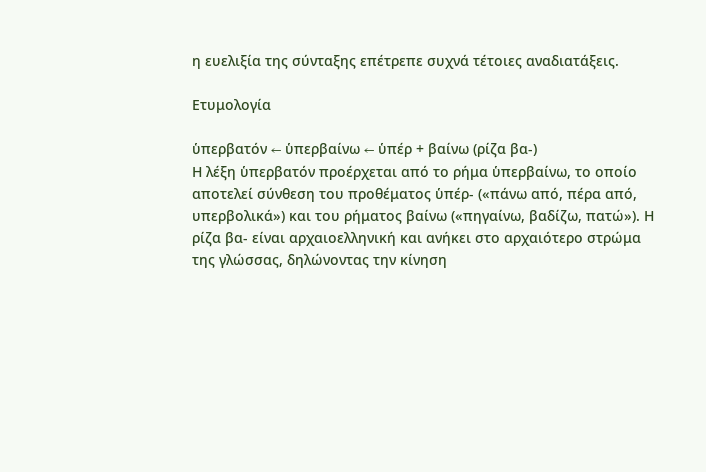η ευελιξία της σύνταξης επέτρεπε συχνά τέτοιες αναδιατάξεις.

Ετυμολογία

ὑπερβατόν ← ὑπερβαίνω ← ὑπέρ + βαίνω (ρίζα βα-)
Η λέξη ὑπερβατόν προέρχεται από το ρήμα ὑπερβαίνω, το οποίο αποτελεί σύνθεση του προθέματος ὑπέρ- («πάνω από, πέρα από, υπερβολικά») και του ρήματος βαίνω («πηγαίνω, βαδίζω, πατώ»). Η ρίζα βα- είναι αρχαιοελληνική και ανήκει στο αρχαιότερο στρώμα της γλώσσας, δηλώνοντας την κίνηση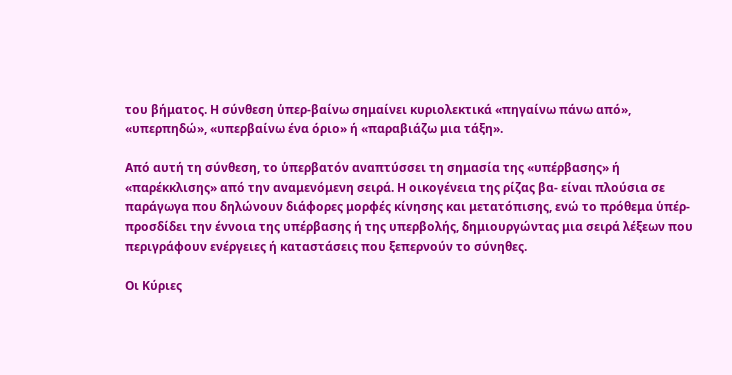του βήματος. Η σύνθεση ὑπερ-βαίνω σημαίνει κυριολεκτικά «πηγαίνω πάνω από», «υπερπηδώ», «υπερβαίνω ένα όριο» ή «παραβιάζω μια τάξη».

Από αυτή τη σύνθεση, το ὑπερβατόν αναπτύσσει τη σημασία της «υπέρβασης» ή «παρέκκλισης» από την αναμενόμενη σειρά. Η οικογένεια της ρίζας βα- είναι πλούσια σε παράγωγα που δηλώνουν διάφορες μορφές κίνησης και μετατόπισης, ενώ το πρόθεμα ὑπέρ- προσδίδει την έννοια της υπέρβασης ή της υπερβολής, δημιουργώντας μια σειρά λέξεων που περιγράφουν ενέργειες ή καταστάσεις που ξεπερνούν το σύνηθες.

Οι Κύριες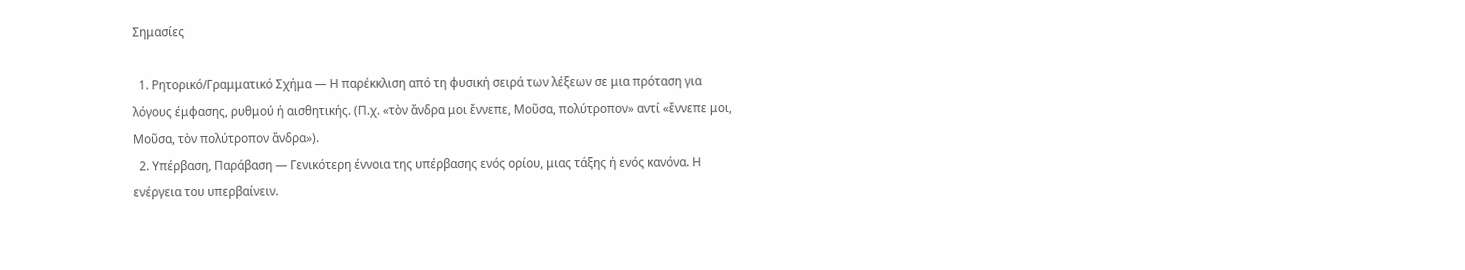Σημασίες

  1. Ρητορικό/Γραμματικό Σχήμα — Η παρέκκλιση από τη φυσική σειρά των λέξεων σε μια πρόταση για λόγους έμφασης, ρυθμού ή αισθητικής. (Π.χ. «τὸν ἄνδρα μοι ἔννεπε, Μοῦσα, πολύτροπον» αντί «ἔννεπε μοι, Μοῦσα, τὸν πολύτροπον ἄνδρα»).
  2. Υπέρβαση, Παράβαση — Γενικότερη έννοια της υπέρβασης ενός ορίου, μιας τάξης ή ενός κανόνα. Η ενέργεια του υπερβαίνειν.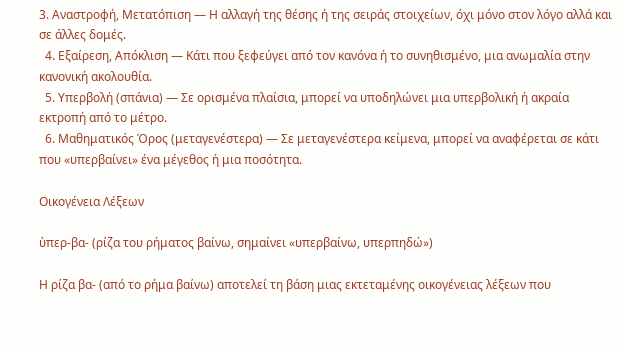3. Αναστροφή, Μετατόπιση — Η αλλαγή της θέσης ή της σειράς στοιχείων, όχι μόνο στον λόγο αλλά και σε άλλες δομές.
  4. Εξαίρεση, Απόκλιση — Κάτι που ξεφεύγει από τον κανόνα ή το συνηθισμένο, μια ανωμαλία στην κανονική ακολουθία.
  5. Υπερβολή (σπάνια) — Σε ορισμένα πλαίσια, μπορεί να υποδηλώνει μια υπερβολική ή ακραία εκτροπή από το μέτρο.
  6. Μαθηματικός Όρος (μεταγενέστερα) — Σε μεταγενέστερα κείμενα, μπορεί να αναφέρεται σε κάτι που «υπερβαίνει» ένα μέγεθος ή μια ποσότητα.

Οικογένεια Λέξεων

ὑπερ-βα- (ρίζα του ρήματος βαίνω, σημαίνει «υπερβαίνω, υπερπηδώ»)

Η ρίζα βα- (από το ρήμα βαίνω) αποτελεί τη βάση μιας εκτεταμένης οικογένειας λέξεων που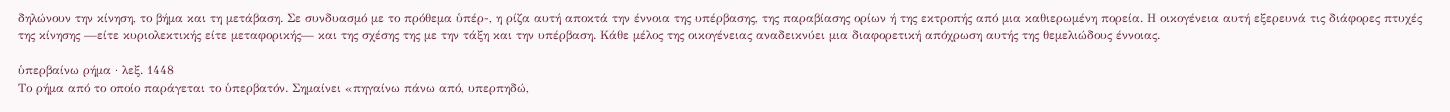δηλώνουν την κίνηση, το βήμα και τη μετάβαση. Σε συνδυασμό με το πρόθεμα ὑπέρ-, η ρίζα αυτή αποκτά την έννοια της υπέρβασης, της παραβίασης ορίων ή της εκτροπής από μια καθιερωμένη πορεία. Η οικογένεια αυτή εξερευνά τις διάφορες πτυχές της κίνησης —είτε κυριολεκτικής είτε μεταφορικής— και της σχέσης της με την τάξη και την υπέρβαση. Κάθε μέλος της οικογένειας αναδεικνύει μια διαφορετική απόχρωση αυτής της θεμελιώδους έννοιας.

ὑπερβαίνω ρήμα · λεξ. 1448
Το ρήμα από το οποίο παράγεται το ὑπερβατόν. Σημαίνει «πηγαίνω πάνω από, υπερπηδώ,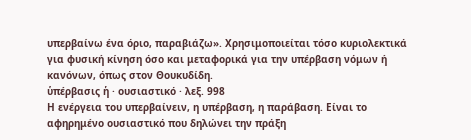υπερβαίνω ένα όριο, παραβιάζω». Χρησιμοποιείται τόσο κυριολεκτικά για φυσική κίνηση όσο και μεταφορικά για την υπέρβαση νόμων ή κανόνων, όπως στον Θουκυδίδη.
ὑπέρβασις ἡ · ουσιαστικό · λεξ. 998
Η ενέργεια του υπερβαίνειν, η υπέρβαση, η παράβαση. Είναι το αφηρημένο ουσιαστικό που δηλώνει την πράξη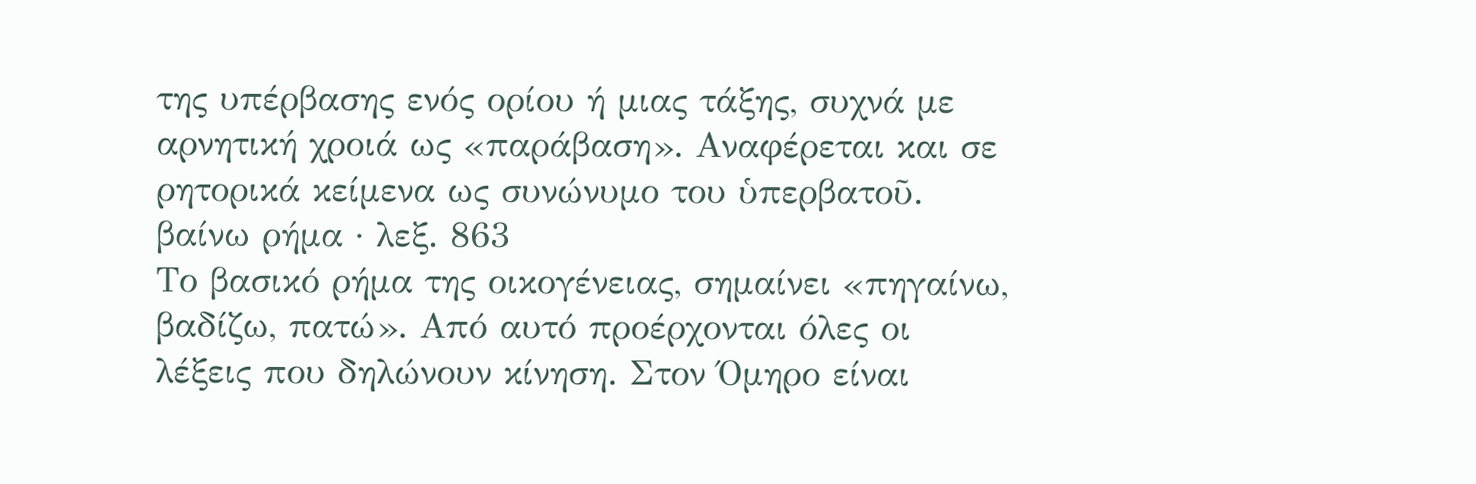της υπέρβασης ενός ορίου ή μιας τάξης, συχνά με αρνητική χροιά ως «παράβαση». Αναφέρεται και σε ρητορικά κείμενα ως συνώνυμο του ὑπερβατοῦ.
βαίνω ρήμα · λεξ. 863
Το βασικό ρήμα της οικογένειας, σημαίνει «πηγαίνω, βαδίζω, πατώ». Από αυτό προέρχονται όλες οι λέξεις που δηλώνουν κίνηση. Στον Όμηρο είναι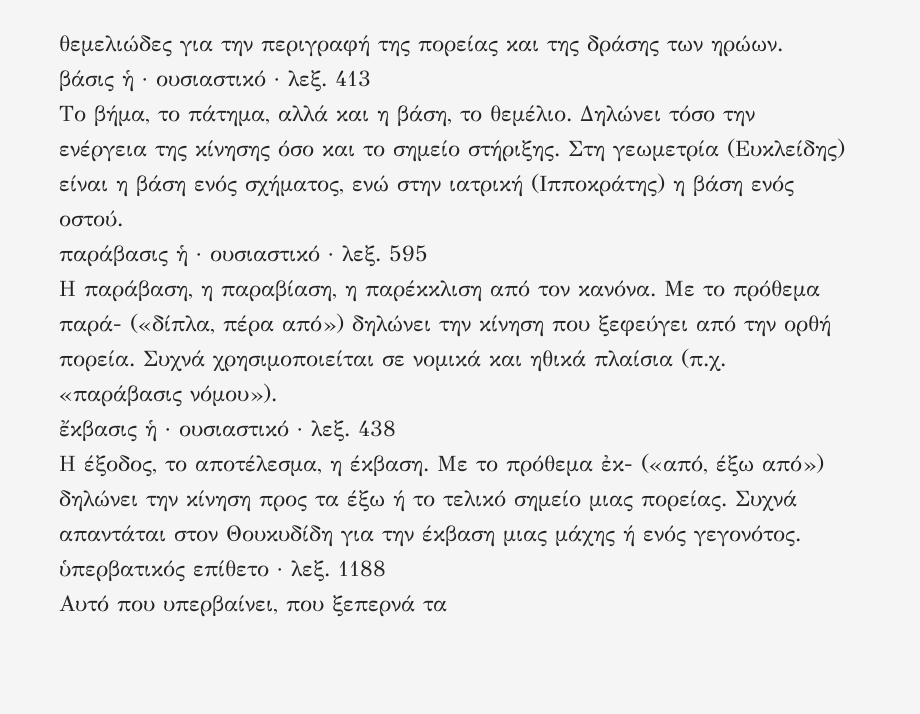θεμελιώδες για την περιγραφή της πορείας και της δράσης των ηρώων.
βάσις ἡ · ουσιαστικό · λεξ. 413
Το βήμα, το πάτημα, αλλά και η βάση, το θεμέλιο. Δηλώνει τόσο την ενέργεια της κίνησης όσο και το σημείο στήριξης. Στη γεωμετρία (Ευκλείδης) είναι η βάση ενός σχήματος, ενώ στην ιατρική (Ιπποκράτης) η βάση ενός οστού.
παράβασις ἡ · ουσιαστικό · λεξ. 595
Η παράβαση, η παραβίαση, η παρέκκλιση από τον κανόνα. Με το πρόθεμα παρά- («δίπλα, πέρα από») δηλώνει την κίνηση που ξεφεύγει από την ορθή πορεία. Συχνά χρησιμοποιείται σε νομικά και ηθικά πλαίσια (π.χ. «παράβασις νόμου»).
ἔκβασις ἡ · ουσιαστικό · λεξ. 438
Η έξοδος, το αποτέλεσμα, η έκβαση. Με το πρόθεμα ἐκ- («από, έξω από») δηλώνει την κίνηση προς τα έξω ή το τελικό σημείο μιας πορείας. Συχνά απαντάται στον Θουκυδίδη για την έκβαση μιας μάχης ή ενός γεγονότος.
ὑπερβατικός επίθετο · λεξ. 1188
Αυτό που υπερβαίνει, που ξεπερνά τα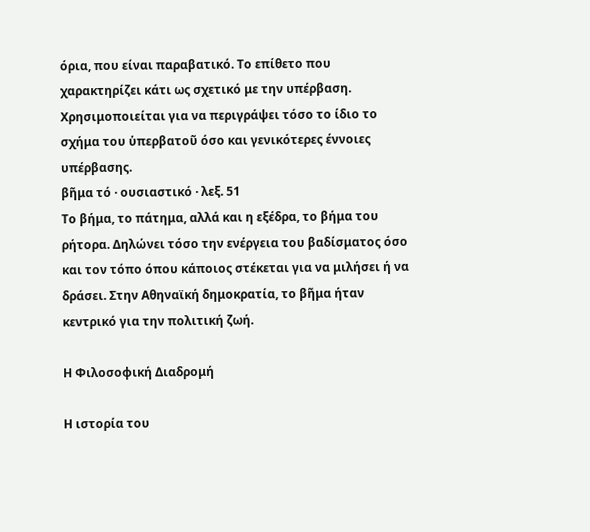όρια, που είναι παραβατικό. Το επίθετο που χαρακτηρίζει κάτι ως σχετικό με την υπέρβαση. Χρησιμοποιείται για να περιγράψει τόσο το ίδιο το σχήμα του ὑπερβατοῦ όσο και γενικότερες έννοιες υπέρβασης.
βῆμα τό · ουσιαστικό · λεξ. 51
Το βήμα, το πάτημα, αλλά και η εξέδρα, το βήμα του ρήτορα. Δηλώνει τόσο την ενέργεια του βαδίσματος όσο και τον τόπο όπου κάποιος στέκεται για να μιλήσει ή να δράσει. Στην Αθηναϊκή δημοκρατία, το βῆμα ήταν κεντρικό για την πολιτική ζωή.

Η Φιλοσοφική Διαδρομή

Η ιστορία του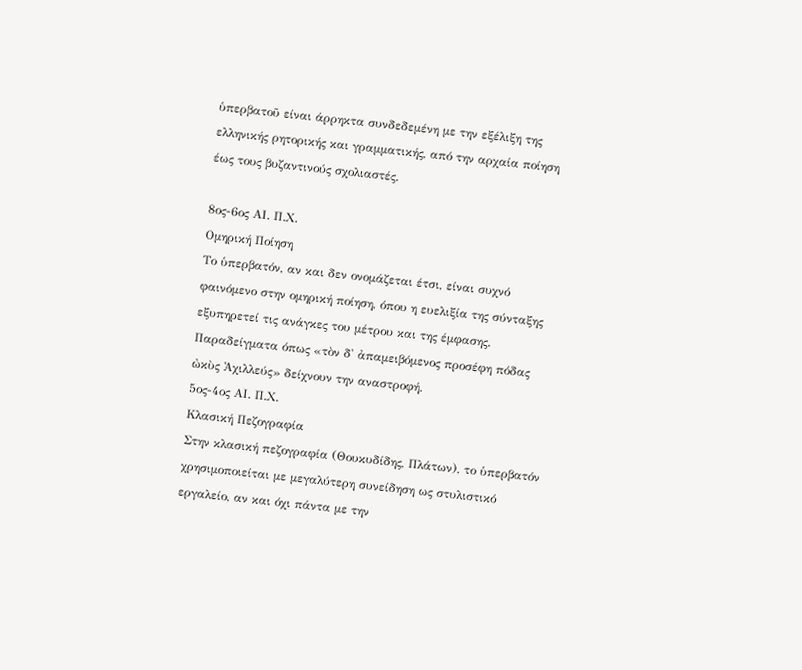ὑπερβατοῦ είναι άρρηκτα συνδεδεμένη με την εξέλιξη της ελληνικής ρητορικής και γραμματικής, από την αρχαία ποίηση έως τους βυζαντινούς σχολιαστές.

8ος-6ος ΑΙ. Π.Χ.
Ομηρική Ποίηση
Το ὑπερβατόν, αν και δεν ονομάζεται έτσι, είναι συχνό φαινόμενο στην ομηρική ποίηση, όπου η ευελιξία της σύνταξης εξυπηρετεί τις ανάγκες του μέτρου και της έμφασης. Παραδείγματα όπως «τὸν δ' ἀπαμειβόμενος προσέφη πόδας ὠκὺς Ἀχιλλεύς» δείχνουν την αναστροφή.
5ος-4ος ΑΙ. Π.Χ.
Κλασική Πεζογραφία
Στην κλασική πεζογραφία (Θουκυδίδης, Πλάτων), το ὑπερβατόν χρησιμοποιείται με μεγαλύτερη συνείδηση ως στυλιστικό εργαλείο, αν και όχι πάντα με την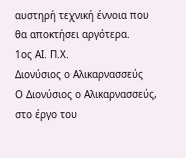αυστηρή τεχνική έννοια που θα αποκτήσει αργότερα.
1ος ΑΙ. Π.Χ.
Διονύσιος ο Αλικαρνασσεύς
Ο Διονύσιος ο Αλικαρνασσεύς, στο έργο του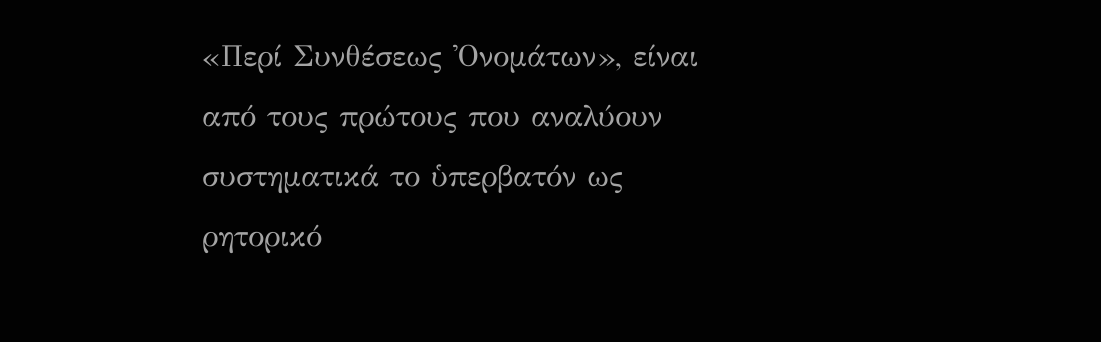«Περί Συνθέσεως Ὀνομάτων», είναι από τους πρώτους που αναλύουν συστηματικά το ὑπερβατόν ως ρητορικό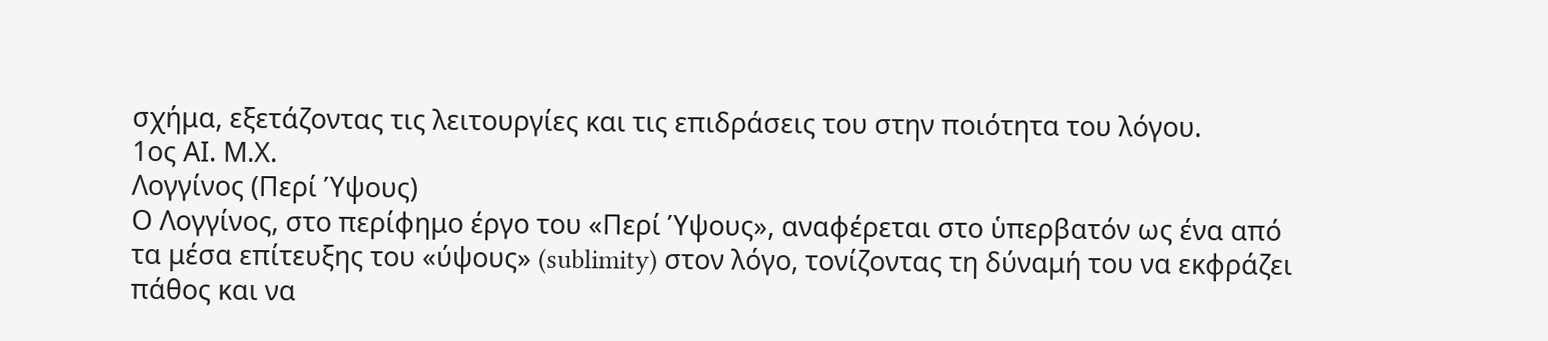σχήμα, εξετάζοντας τις λειτουργίες και τις επιδράσεις του στην ποιότητα του λόγου.
1ος ΑΙ. Μ.Χ.
Λογγίνος (Περί Ύψους)
Ο Λογγίνος, στο περίφημο έργο του «Περί Ύψους», αναφέρεται στο ὑπερβατόν ως ένα από τα μέσα επίτευξης του «ύψους» (sublimity) στον λόγο, τονίζοντας τη δύναμή του να εκφράζει πάθος και να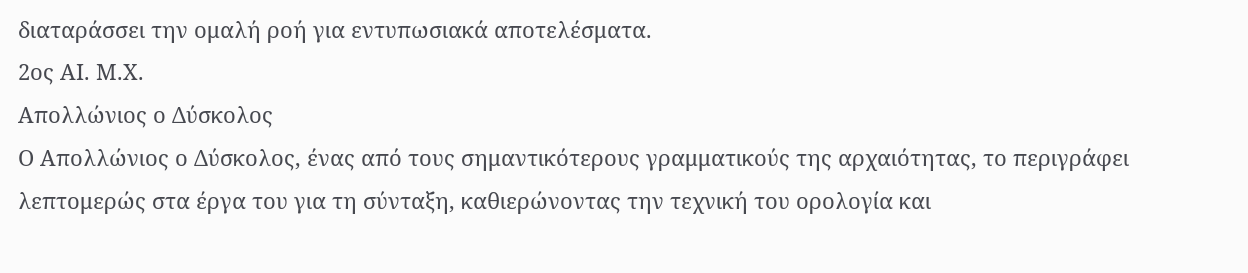διαταράσσει την ομαλή ροή για εντυπωσιακά αποτελέσματα.
2ος ΑΙ. Μ.Χ.
Απολλώνιος ο Δύσκολος
Ο Απολλώνιος ο Δύσκολος, ένας από τους σημαντικότερους γραμματικούς της αρχαιότητας, το περιγράφει λεπτομερώς στα έργα του για τη σύνταξη, καθιερώνοντας την τεχνική του ορολογία και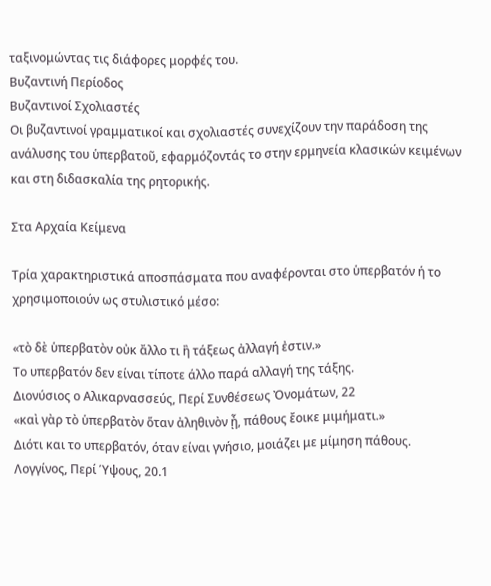ταξινομώντας τις διάφορες μορφές του.
Βυζαντινή Περίοδος
Βυζαντινοί Σχολιαστές
Οι βυζαντινοί γραμματικοί και σχολιαστές συνεχίζουν την παράδοση της ανάλυσης του ὑπερβατοῦ, εφαρμόζοντάς το στην ερμηνεία κλασικών κειμένων και στη διδασκαλία της ρητορικής.

Στα Αρχαία Κείμενα

Τρία χαρακτηριστικά αποσπάσματα που αναφέρονται στο ὑπερβατόν ή το χρησιμοποιούν ως στυλιστικό μέσο:

«τὸ δὲ ὑπερβατὸν οὐκ ἄλλο τι ἢ τάξεως ἀλλαγή ἐστιν.»
Το υπερβατόν δεν είναι τίποτε άλλο παρά αλλαγή της τάξης.
Διονύσιος ο Αλικαρνασσεύς, Περί Συνθέσεως Ὀνομάτων, 22
«καὶ γὰρ τὸ ὑπερβατὸν ὅταν ἀληθινὸν ᾖ, πάθους ἔοικε μιμήματι.»
Διότι και το υπερβατόν, όταν είναι γνήσιο, μοιάζει με μίμηση πάθους.
Λογγίνος, Περί Ύψους, 20.1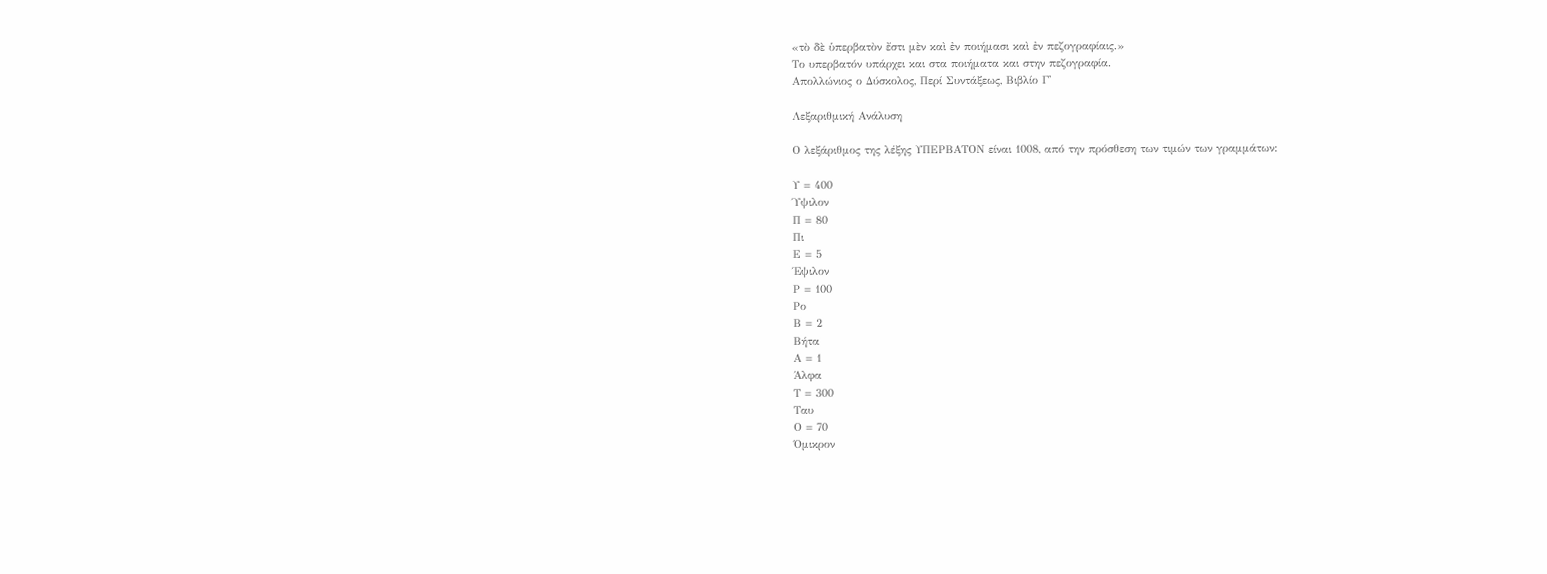«τὸ δὲ ὑπερβατὸν ἔστι μὲν καὶ ἐν ποιήμασι καὶ ἐν πεζογραφίαις.»
Το υπερβατόν υπάρχει και στα ποιήματα και στην πεζογραφία.
Απολλώνιος ο Δύσκολος, Περί Συντάξεως, Βιβλίο Γ'

Λεξαριθμική Ανάλυση

Ο λεξάριθμος της λέξης ΥΠΕΡΒΑΤΟΝ είναι 1008, από την πρόσθεση των τιμών των γραμμάτων:

Υ = 400
Ύψιλον
Π = 80
Πι
Ε = 5
Έψιλον
Ρ = 100
Ρο
Β = 2
Βήτα
Α = 1
Άλφα
Τ = 300
Ταυ
Ο = 70
Όμικρον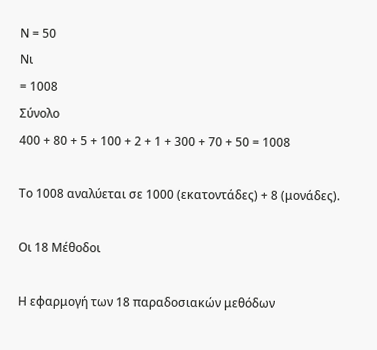Ν = 50
Νι
= 1008
Σύνολο
400 + 80 + 5 + 100 + 2 + 1 + 300 + 70 + 50 = 1008

Το 1008 αναλύεται σε 1000 (εκατοντάδες) + 8 (μονάδες).

Οι 18 Μέθοδοι

Η εφαρμογή των 18 παραδοσιακών μεθόδων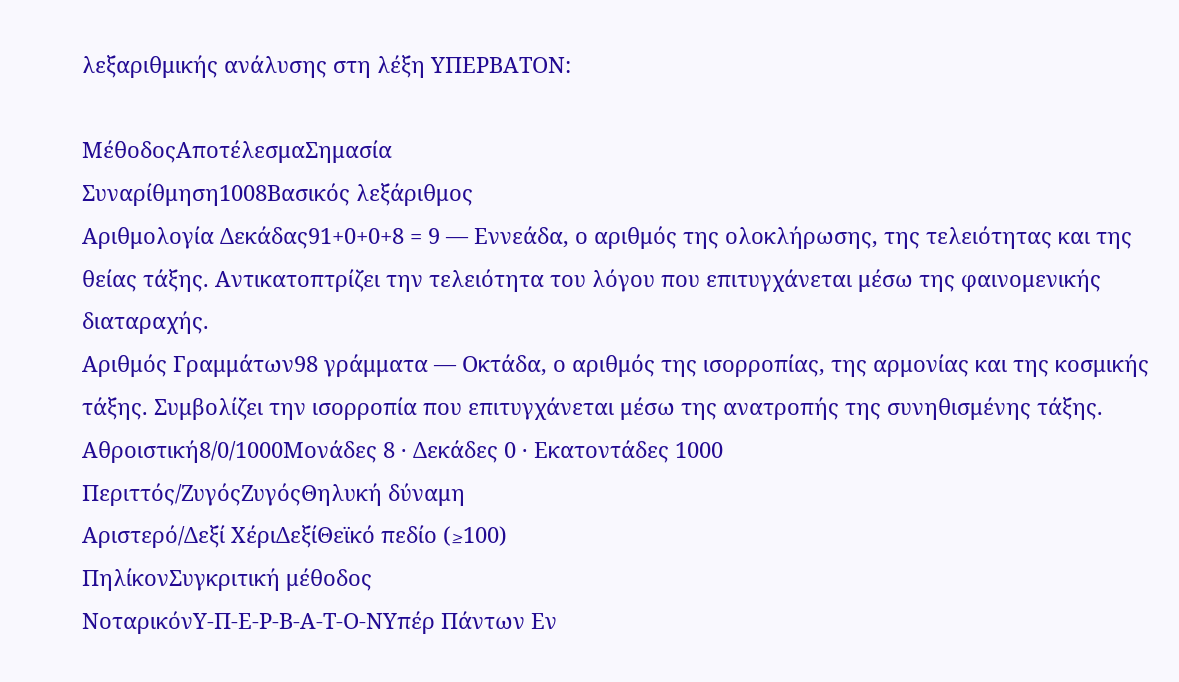λεξαριθμικής ανάλυσης στη λέξη ΥΠΕΡΒΑΤΟΝ:

ΜέθοδοςΑποτέλεσμαΣημασία
Συναρίθμηση1008Βασικός λεξάριθμος
Αριθμολογία Δεκάδας91+0+0+8 = 9 — Εννεάδα, ο αριθμός της ολοκλήρωσης, της τελειότητας και της θείας τάξης. Αντικατοπτρίζει την τελειότητα του λόγου που επιτυγχάνεται μέσω της φαινομενικής διαταραχής.
Αριθμός Γραμμάτων98 γράμματα — Οκτάδα, ο αριθμός της ισορροπίας, της αρμονίας και της κοσμικής τάξης. Συμβολίζει την ισορροπία που επιτυγχάνεται μέσω της ανατροπής της συνηθισμένης τάξης.
Αθροιστική8/0/1000Μονάδες 8 · Δεκάδες 0 · Εκατοντάδες 1000
Περιττός/ΖυγόςΖυγόςΘηλυκή δύναμη
Αριστερό/Δεξί ΧέριΔεξίΘεϊκό πεδίο (≥100)
ΠηλίκονΣυγκριτική μέθοδος
ΝοταρικόνΥ-Π-Ε-Ρ-Β-Α-Τ-Ο-ΝΥπέρ Πάντων Εν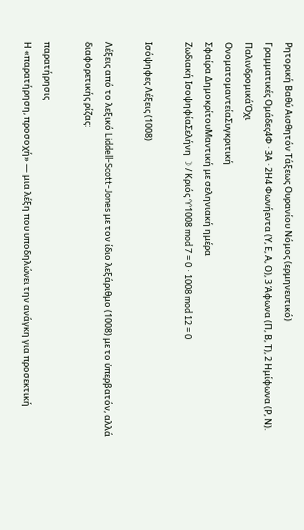Ρητορική Βαθύ Αισθητόν Τάξεως Ουρανίου Νόμος (ερμηνευτικό)
Γραμματικές Ομάδες4Φ · 3Α · 2Η4 Φωνήεντα (Υ, Ε, Α, Ο), 3 Άφωνα (Π, Β, Τ), 2 Ημίφωνα (Ρ, Ν).
ΠαλινδρομικάΌχι
ΟνοματομαντείαΣυγκριτική
Σφαίρα ΔημοκρίτουΜαντική με σεληνιακή ημέρα
Ζωδιακή ΙσοψηφίαΣελήνη ☽ / Κριός ♈1008 mod 7 = 0 · 1008 mod 12 = 0

Ισόψηφες Λέξεις (1008)

Λέξεις από το λεξικό Liddell-Scott-Jones με τον ίδιο λεξάριθμο (1008) με το ὑπερβατόν, αλλά διαφορετικής ρίζας:

παρατήρησις
Η «παρατήρηση, προσοχή» — μια λέξη που υποδηλώνει την ανάγκη για προσεκτική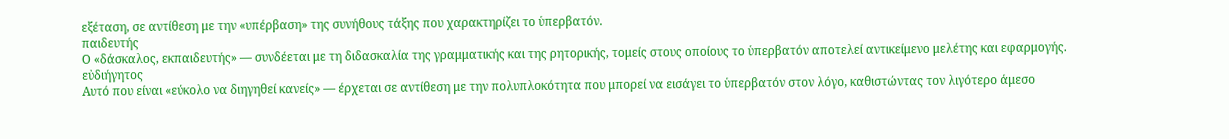εξέταση, σε αντίθεση με την «υπέρβαση» της συνήθους τάξης που χαρακτηρίζει το ὑπερβατόν.
παιδευτής
Ο «δάσκαλος, εκπαιδευτής» — συνδέεται με τη διδασκαλία της γραμματικής και της ρητορικής, τομείς στους οποίους το ὑπερβατόν αποτελεί αντικείμενο μελέτης και εφαρμογής.
εὐδιήγητος
Αυτό που είναι «εύκολο να διηγηθεί κανείς» — έρχεται σε αντίθεση με την πολυπλοκότητα που μπορεί να εισάγει το ὑπερβατόν στον λόγο, καθιστώντας τον λιγότερο άμεσο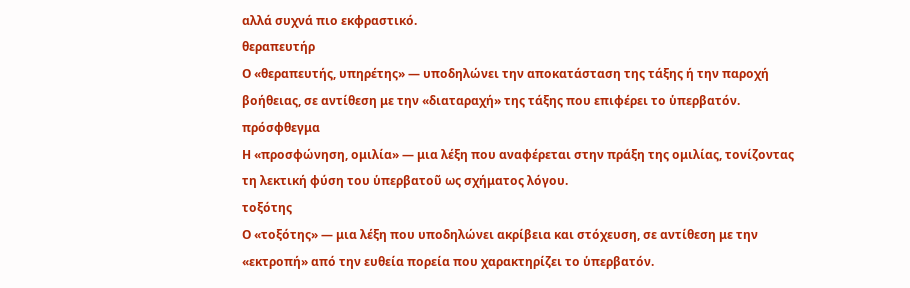αλλά συχνά πιο εκφραστικό.
θεραπευτήρ
Ο «θεραπευτής, υπηρέτης» — υποδηλώνει την αποκατάσταση της τάξης ή την παροχή βοήθειας, σε αντίθεση με την «διαταραχή» της τάξης που επιφέρει το ὑπερβατόν.
πρόσφθεγμα
Η «προσφώνηση, ομιλία» — μια λέξη που αναφέρεται στην πράξη της ομιλίας, τονίζοντας τη λεκτική φύση του ὑπερβατοῦ ως σχήματος λόγου.
τοξότης
Ο «τοξότης» — μια λέξη που υποδηλώνει ακρίβεια και στόχευση, σε αντίθεση με την «εκτροπή» από την ευθεία πορεία που χαρακτηρίζει το ὑπερβατόν.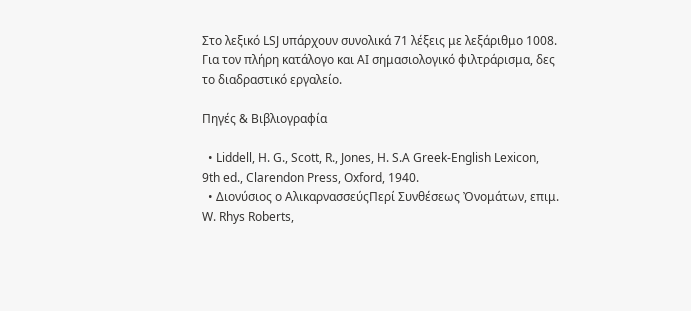Στο λεξικό LSJ υπάρχουν συνολικά 71 λέξεις με λεξάριθμο 1008. Για τον πλήρη κατάλογο και AI σημασιολογικό φιλτράρισμα, δες το διαδραστικό εργαλείο.

Πηγές & Βιβλιογραφία

  • Liddell, H. G., Scott, R., Jones, H. S.A Greek-English Lexicon, 9th ed., Clarendon Press, Oxford, 1940.
  • Διονύσιος ο ΑλικαρνασσεύςΠερί Συνθέσεως Ὀνομάτων, επιμ. W. Rhys Roberts,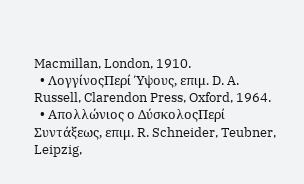Macmillan, London, 1910.
  • ΛογγίνοςΠερί Ύψους, επιμ. D. A. Russell, Clarendon Press, Oxford, 1964.
  • Απολλώνιος ο ΔύσκολοςΠερί Συντάξεως, επιμ. R. Schneider, Teubner, Leipzig,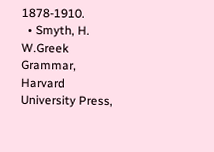1878-1910.
  • Smyth, H. W.Greek Grammar, Harvard University Press,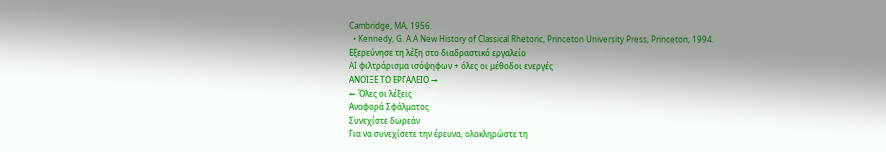Cambridge, MA, 1956.
  • Kennedy, G. A.A New History of Classical Rhetoric, Princeton University Press, Princeton, 1994.
Εξερεύνησε τη λέξη στο διαδραστικό εργαλείο
AI φιλτράρισμα ισόψηφων + όλες οι μέθοδοι ενεργές
ΑΝΟΙΞΕ ΤΟ ΕΡΓΑΛΕΙΟ →
← Όλες οι λέξεις
Αναφορά Σφάλματος
Συνεχίστε δωρεάν
Για να συνεχίσετε την έρευνα, ολοκληρώστε τη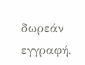δωρεάν εγγραφή.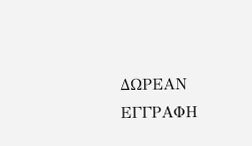ΔΩΡΕΑΝ ΕΓΓΡΑΦΗ